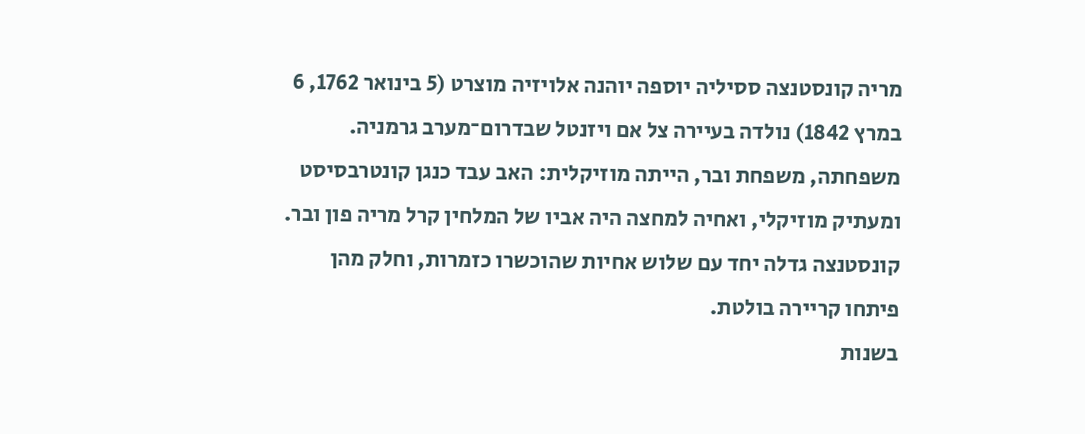מריה קונסטנצה ססיליה יוספה יוהנה אלויזיה מוצרט (5 בינואר 1762, 6 במרץ 1842) נולדה בעיירה צל אם ויזנטל שבדרום־מערב גרמניה. משפחתה, משפחת ובר, הייתה מוזיקלית: האב עבד כנגן קונטרבסיסט ומעתיק מוזיקלי, ואחיה למחצה היה אביו של המלחין קרל מריה פון ובר. קונסטנצה גדלה יחד עם שלוש אחיות שהוכשרו כזמרות, וחלק מהן פיתחו קריירה בולטת.
בשנות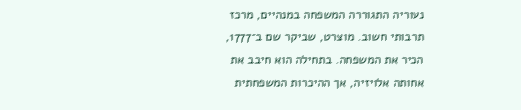נעוריה התגוררה המשפחה במנהיים, מרכז תרבותי חשוב. מוצרט, שביקר שם ב־1777, הכיר את המשפחה. בתחילה הוא חיבב את אחותה אלויזיה, אך ההיכרות המשפחתית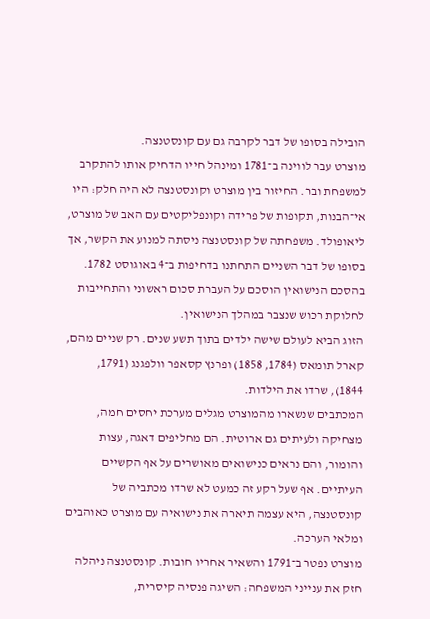הובילה בסופו של דבר לקרבה גם עם קונסטנצה.
מוצרט עבר לווינה ב־1781 ומינהל חייו הדחיק אותו להתקרב למשפחת ובר. החיזור בין מוצרט וקונסטנצה לא היה חלק: היו אי־הבנות, תקופות של פרידה וקונפליקטים עם האב של מוצרט, ליאופולד. משפחתה של קונסטנצה ניסתה למנוע את הקשר, אך בסופו של דבר השניים התחתנו בדחיפות ב־4 באוגוסט 1782. בהסכם הנישואין הוסכם על העברת סכום ראשוני והתחייבות לחלוקת רכוש שנצבר במהלך הנישואין.
הזוג הביא לעולם שישה ילדים בתוך תשע שנים. רק שניים מהם, קארל תומאס (1784, 1858) ופרנץ קסאפר וולפגנג (1791, 1844), שרדו את הילדות.
המכתבים שנשארו מהמוצרט מגלים מערכת יחסים חמה, מצחיקה ולעיתים גם ארוטית. הם מחליפים דאגה, עצות והומור, והם נראים כנישואים מאושרים על אף הקשיים העיתיים. אף שעל רקע זה כמעט לא שרדו מכתביה של קונסטנצה, היא עצמה תיארה את נישואיה עם מוצרט כאוהבים ומלאי הערכה.
מוצרט נפטר ב־1791 והשאיר אחריו חובות. קונסטנצה ניהלה חזק את ענייני המשפחה: השיגה פנסיה קיסרית,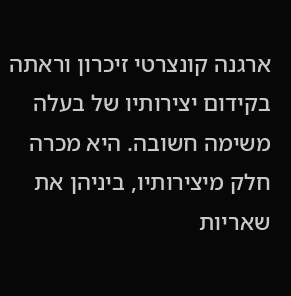ארגנה קונצרטי זיכרון וראתה בקידום יצירותיו של בעלה משימה חשובה. היא מכרה חלק מיצירותיו, ביניהן את שאריות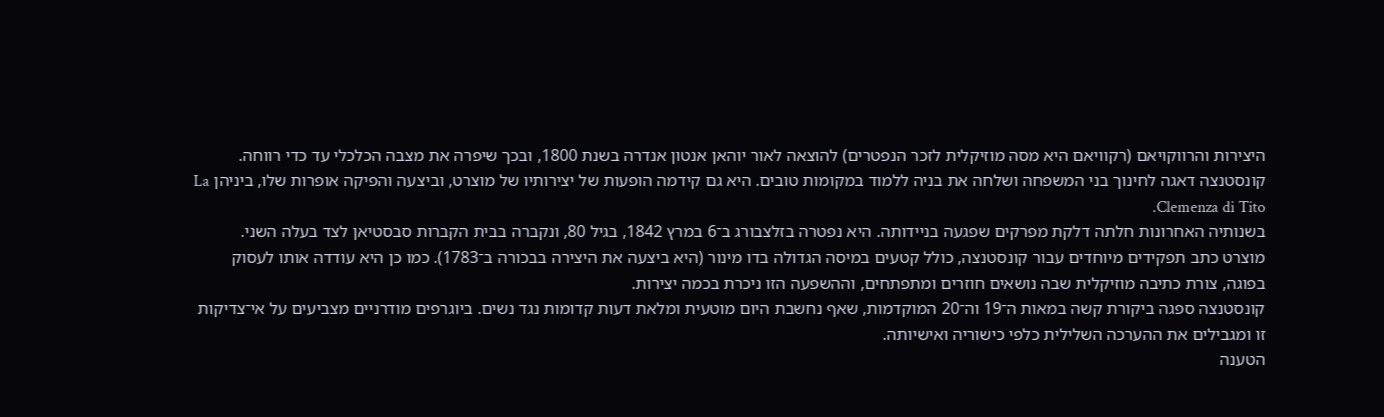היצירות והרווקויאם (רקוויאם היא מסה מוזיקלית לזכר הנפטרים) להוצאה לאור יוהאן אנטון אנדרה בשנת 1800, ובכך שיפרה את מצבה הכלכלי עד כדי רווחה.
קונסטנצה דאגה לחינוך בני המשפחה ושלחה את בניה ללמוד במקומות טובים. היא גם קידמה הופעות של יצירותיו של מוצרט, וביצעה והפיקה אופרות שלו, ביניהן La Clemenza di Tito.
בשנותיה האחרונות חלתה דלקת מפרקים שפגעה בניידותה. היא נפטרה בזלצבורג ב־6 במרץ 1842, בגיל 80, ונקברה בבית הקברות סבסטיאן לצד בעלה השני.
מוצרט כתב תפקידים מיוחדים עבור קונסטנצה, כולל קטעים במיסה הגדולה בדו מינור (היא ביצעה את היצירה בבכורה ב־1783). כמו כן היא עודדה אותו לעסוק בפוגה, צורת כתיבה מוזיקלית שבה נושאים חוזרים ומתפתחים, וההשפעה הזו ניכרת בכמה יצירות.
קונסטנצה ספגה ביקורת קשה במאות ה־19 וה־20 המוקדמות, שאף נחשבת היום מוטעית ומלאת דעות קדומות נגד נשים. ביוגרפים מודרניים מצביעים על אי־צדיקות זו ומגבילים את ההערכה השלילית כלפי כישוריה ואישיותה.
הטענה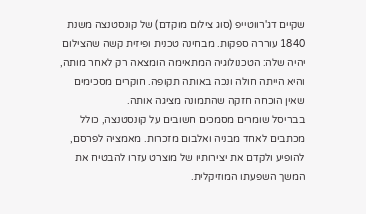שקיים דג'רווטייפ (סוג צילום מוקדם) של קונסטנצה משנת 1840 עוררה ספקות. מבחינה טכנית ופיזית קשה שהצילום יהיה שלה: הטכנולוגיה המתאימה הומצאה רק לאחר מותה, והיא הייתה חולה ונכה באותה תקופה. חוקרים מסכימים שאין הוכחה חזקה שהתמונה מציגה אותה.
בבריסל שומרים מסמכים חשובים על קונסטנצה, כולל מכתבים לאחד מבניה ואלבום מזכרות. מאמציה לפרסם, להופיע ולקדם את יצירותיו של מוצרט עזרו להבטיח את המשך השפעתו המוזיקלית.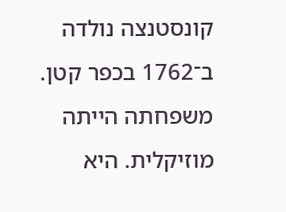קונסטנצה נולדה ב־1762 בכפר קטן. משפחתה הייתה מוזיקלית. היא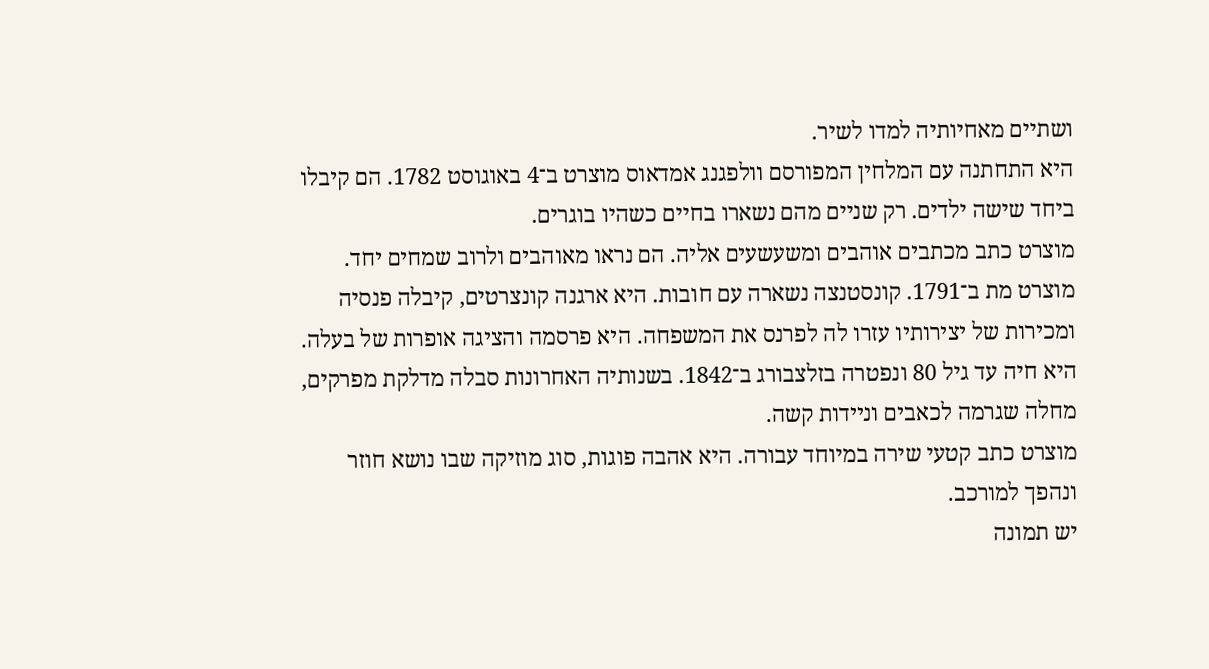ושתיים מאחיותיה למדו לשיר.
היא התחתנה עם המלחין המפורסם וולפגנג אמדאוס מוצרט ב־4 באוגוסט 1782. הם קיבלו ביחד שישה ילדים. רק שניים מהם נשארו בחיים כשהיו בוגרים.
מוצרט כתב מכתבים אוהבים ומשעשעים אליה. הם נראו מאוהבים ולרוב שמחים יחד.
מוצרט מת ב־1791. קונסטנצה נשארה עם חובות. היא ארגנה קונצרטים, קיבלה פנסיה ומכירות של יצירותיו עזרו לה לפרנס את המשפחה. היא פרסמה והציגה אופרות של בעלה.
היא חיה עד גיל 80 ונפטרה בזלצבורג ב־1842. בשנותיה האחרונות סבלה מדלקת מפרקים, מחלה שגרמה לכאבים וניידות קשה.
מוצרט כתב קטעי שירה במיוחד עבורה. היא אהבה פוגות, סוג מוזיקה שבו נושא חוזר ונהפך למורכב.
יש תמונה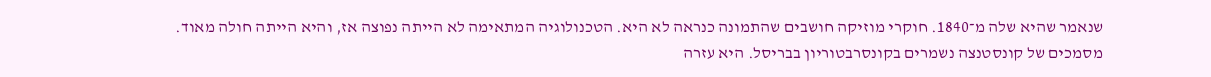שנאמר שהיא שלה מ־1840. חוקרי מוזיקה חושבים שהתמונה כנראה לא היא. הטכנולוגיה המתאימה לא הייתה נפוצה אז, והיא הייתה חולה מאוד.
מסמכים של קונסטנצה נשמרים בקונסרבטוריון בבריסל. היא עזרה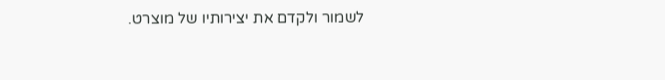לשמור ולקדם את יצירותיו של מוצרט.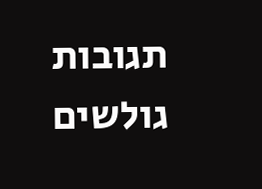תגובות גולשים